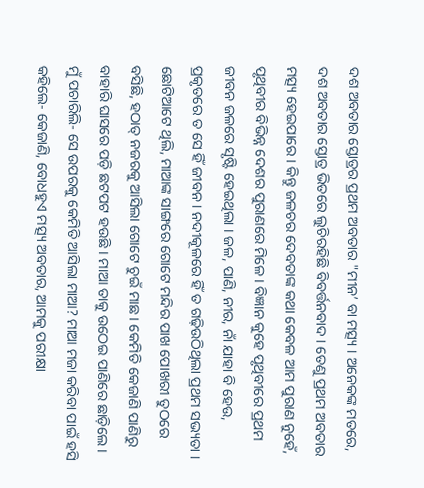ଦଶ ଅବତାର ସ୍ତୋତ୍ରର ପ୍ରଥମ ଅବତାର "ମୀନ’ ବା ମତ୍ସ୍ୟ । ଅନେକଙ୍କ ମତରେ, ଦଶ ଅବତାର ସ୍ତୋତ୍ର ଭିତରେ ଲୁଚିରହିଛି ବିବର୍ତ୍ତନବାଦ । ତେଣୁ ପ୍ରଥମ ଅବତାର ମତ୍ସ୍ୟ ହେଇପାରେ । କିନ୍ତୁ ଜଳଚର ଦେବତାଙ୍କ କଥା କେବଳ ଆମ ପୁରାଣ ନୁହେଁ, ପୃଥିବୀର ବିଭିନ୍ନ ଦେଶର ପୁରାଣରେ ମିଳେ । ବିଜ୍ଞାନ କୁହେ ପୃଥିବୀରେ ପ୍ରଥମ ଜୀବନ ଜଳରେ ସୃଷ୍ଟି ହେଇଥିଲା । ଜଳ, ପାଣି, ନୀର, ନାଁ ଯାହା ବି ହେଉ, ପ୍ରକୃତରେ ତ ସେ ହିଁ ଜୀବନ । ନଦୀକୂଳରେ ହିଁ ତ ଗଢ଼ିଉଠିଥିଲା ପ୍ରଥମ ସଭ୍ୟତା ।
ଛୋଟିଆଟେ ଥିଲି, ମାଆଙ୍କ ସାଙ୍ଗରେ ଗୋଟେ ମନ୍ଦିର ପାଖ ପୋଖରୀ ତୁଠରେ ବସିଛି, ହଠାତ୍ ନଜରକୁ ଆସିଲା ଗୋଟେ ଚୁଇଁ ମାଛ । କେମିତି କେଜାଣି ପାଣିରୁ ବାହାରି ଘାସରେ ପଡ଼ି ଛଟପଟ ହଉଛି । ମାଆ ତାକୁ ଉଠେଇ ପାଣିରେ ଛାଡ଼ିଲେ । ମୁଁ ପଚାରିଲି- ସେ ଉପରକୁ କେମିତି ଆସିଲା ମାଆ? ମାଆ ମଜା କରିବା ପାଇଁ ହସି କହିଲେ- କେଜାଣି, ବୋଧହୁଏ ମତ୍ସ୍ୟ ଅବତାର, ଆମକୁ ପରୀକ୍ଷା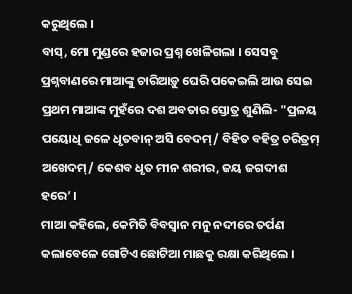କରୁଥିଲେ ।
ବାସ୍, ମୋ ମୁଣ୍ଡରେ ହଜାର ପ୍ରଶ୍ନ ଖେଳିଗଲା । ସେସବୁ ପ୍ରଶ୍ନବାଣରେ ମାଆଙ୍କୁ ଚାରିଆଡ଼ୁ ଘେରି ପକେଇଲି ଆଉ ସେଇ ପ୍ରଥମ ମାଆଙ୍କ ମୁହଁରେ ଦଶ ଅବତାର ସ୍ତୋତ୍ର ଶୁଣିଲି- "ପ୍ରଳୟ ପୟୋଧି ଜଳେ ଧୃତବାନ୍ ଅସି ବେଦମ୍/ ବିହିତ ବହିତ୍ର ଚରିତ୍ରମ୍ ଅଖେଦମ୍/ କେଶବ ଧୃତ ମୀନ ଶରୀର, ଜୟ ଜଗଦୀଶ ହରେ’ ।
ମାଆ କହିଲେ, କେମିତି ବିବସ୍ୱାନ ମନୁ ନଦୀରେ ତର୍ପଣ କଲାବେଳେ ଗୋଟିଏ ଛୋଟିଆ ମାଛକୁ ରକ୍ଷା କରିଥିଲେ ।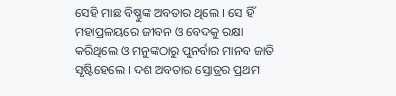ସେହି ମାଛ ବିଷ୍ଣୁଙ୍କ ଅବତାର ଥିଲେ । ସେ ହିଁ ମହାପ୍ରଳୟରେ ଜୀବନ ଓ ବେଦକୁ ରକ୍ଷା କରିଥିଲେ ଓ ମନୁଙ୍କଠାରୁ ପୁନର୍ବାର ମାନବ ଜାତି ସୃଷ୍ଟିହେଲେ । ଦଶ ଅବତାର ସ୍ତୋତ୍ରର ପ୍ରଥମ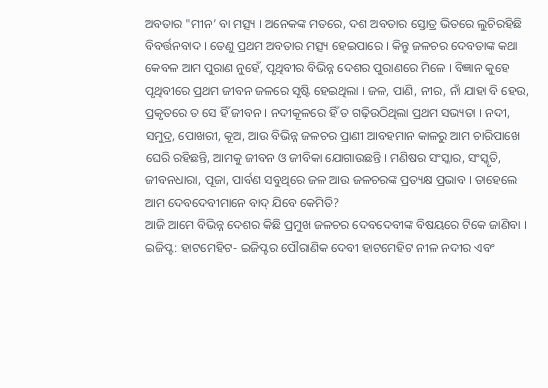ଅବତାର "ମୀନ’ ବା ମତ୍ସ୍ୟ । ଅନେକଙ୍କ ମତରେ, ଦଶ ଅବତାର ସ୍ତୋତ୍ର ଭିତରେ ଲୁଚିରହିଛି ବିବର୍ତ୍ତନବାଦ । ତେଣୁ ପ୍ରଥମ ଅବତାର ମତ୍ସ୍ୟ ହେଇପାରେ । କିନ୍ତୁ ଜଳଚର ଦେବତାଙ୍କ କଥା କେବଳ ଆମ ପୁରାଣ ନୁହେଁ, ପୃଥିବୀର ବିଭିନ୍ନ ଦେଶର ପୁରାଣରେ ମିଳେ । ବିଜ୍ଞାନ କୁହେ ପୃଥିବୀରେ ପ୍ରଥମ ଜୀବନ ଜଳରେ ସୃଷ୍ଟି ହେଇଥିଲା । ଜଳ, ପାଣି, ନୀର, ନାଁ ଯାହା ବି ହେଉ, ପ୍ରକୃତରେ ତ ସେ ହିଁ ଜୀବନ । ନଦୀକୂଳରେ ହିଁ ତ ଗଢ଼ିଉଠିଥିଲା ପ୍ରଥମ ସଭ୍ୟତା । ନଦୀ, ସମୁଦ୍ର, ପୋଖରୀ, କୂଅ, ଆଉ ବିଭିନ୍ନ ଜଳଚର ପ୍ରାଣୀ ଆବହମାନ କାଳରୁ ଆମ ଚାରିପାଖେ ଘେରି ରହିଛନ୍ତି, ଆମକୁ ଜୀବନ ଓ ଜୀବିକା ଯୋଗାଉଛନ୍ତି । ମଣିଷର ସଂସ୍କାର, ସଂସ୍କୃତି, ଜୀବନଧାରା, ପୂଜା, ପାର୍ବଣ ସବୁଥିରେ ଜଳ ଆଉ ଜଳଚରଙ୍କ ପ୍ରତ୍ୟକ୍ଷ ପ୍ରଭାବ । ତାହେଲେ ଆମ ଦେବଦେବୀମାନେ ବାଦ୍ ଯିବେ କେମିତି?
ଆଜି ଆମେ ବିଭିନ୍ନ ଦେଶର କିଛି ପ୍ରମୁଖ ଜଳଚର ଦେବଦେବୀଙ୍କ ବିଷୟରେ ଟିକେ ଜାଣିବା ।
ଇଜିପ୍ଟ: ହାଟମେହିଟ- ଇଜିପ୍ଟର ପୌରାଣିକ ଦେବୀ ହାଟମେହିଟ ନୀଳ ନଦୀର ଏବଂ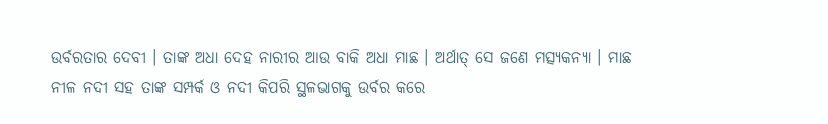ଉର୍ବରତାର ଦେବୀ । ତାଙ୍କ ଅଧା ଦେହ ନାରୀର ଆଉ ବାକି ଅଧା ମାଛ । ଅର୍ଥାତ୍ ସେ ଜଣେ ମତ୍ସ୍ୟକନ୍ୟା । ମାଛ ନୀଳ ନଦୀ ସହ ତାଙ୍କ ସମ୍ପର୍କ ଓ ନଦୀ କିପରି ସ୍ଥଳଭାଗକୁ ଉର୍ବର କରେ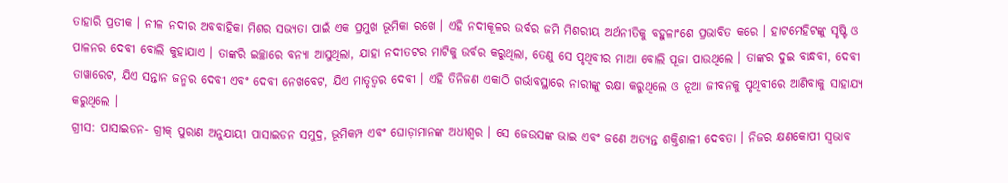ତାହାରି ପ୍ରତୀକ । ନୀଳ ନଦୀର ଅବବାହିକା ମିଶର ସଭ୍ୟତା ପାଇଁ ଏକ ପ୍ରମୁଖ ଭୂମିକା ରଖେ । ଏହି ନଦୀକୂଳର ଉର୍ବର ଜମି ମିଶରୀୟ ଅର୍ଥନୀତିକୁ ବହୁଳାଂଶେ ପ୍ରଭାବିତ କରେ । ହାଟମେହିଟଙ୍କୁ ସୃଷ୍ଟି ଓ ପାଳନର ଦେବୀ ବୋଲି କୁହାଯାଏ । ତାଙ୍କରି ଇଚ୍ଛାରେ ବନ୍ୟା ଆସୁଥିଲା, ଯାହା ନଦୀତଟର ମାଟିକୁ ଉର୍ବର କରୁଥିଲା, ତେଣୁ ସେ ପୃଥିବୀର ମାଆ ବୋଲି ପୂଜା ପାଉଥିଲେ । ତାଙ୍କର ଦୁଇ ବାନ୍ଧବୀ, ଦେବୀ ତାୱାରେଟ, ଯିଏ ସନ୍ତାନ ଜନ୍ମର ଦେବୀ ଏବଂ ଦେବୀ ନେଖବେଟ, ଯିଏ ମାତୃତ୍ୱର ଦେବୀ । ଏହି ତିନିଜଣ ଏକାଠି ଗର୍ଭାବସ୍ଥାରେ ନାରୀଙ୍କୁ ରକ୍ଷା କରୁଥିଲେ ଓ ନୂଆ ଜୀବନକୁ ପୃଥିବୀରେ ଆଣିବାକୁ ସାହାଯ୍ୟ କରୁଥିଲେ ।
ଗ୍ରୀସ: ପାସାଇଡନ- ଗ୍ରୀକ୍ ପୁରାଣ ଅନୁଯାୟୀ ପାସାଇଡନ ସମୁଦ୍ର, ଭୂମିକମ୍ପ ଏବଂ ଘୋଡ଼ାମାନଙ୍କ ଅଧୀଶ୍ୱର । ସେ ଜେଉସଙ୍କ ଭାଇ ଏବଂ ଜଣେ ଅତ୍ୟନ୍ତ ଶକ୍ତିଶାଳୀ ଦେବତା । ନିଜର କ୍ଷଣକୋପୀ ସ୍ୱଭାବ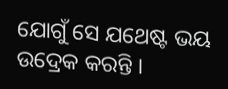ଯୋଗୁଁ ସେ ଯଥେଷ୍ଟ ଭୟ ଉଦ୍ରେକ କରନ୍ତି ।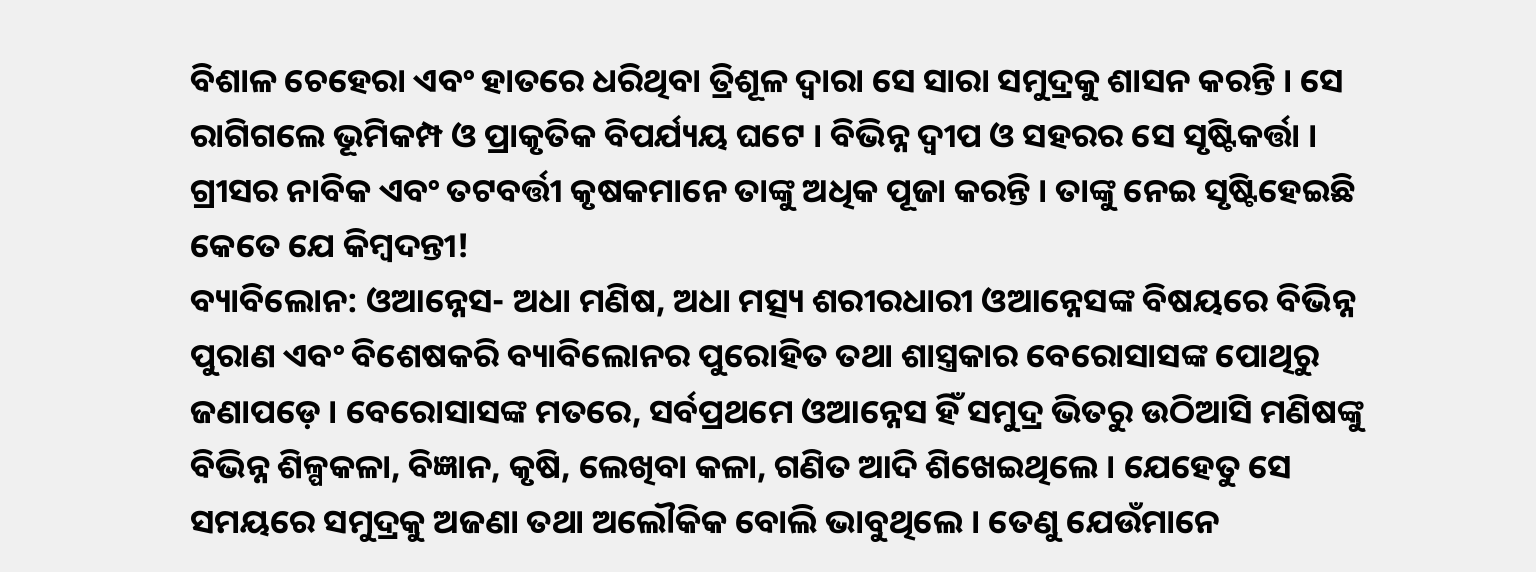ବିଶାଳ ଚେହେରା ଏବଂ ହାତରେ ଧରିଥିବା ତ୍ରିଶୂଳ ଦ୍ୱାରା ସେ ସାରା ସମୁଦ୍ରକୁ ଶାସନ କରନ୍ତି । ସେ ରାଗିଗଲେ ଭୂମିକମ୍ପ ଓ ପ୍ରାକୃତିକ ବିପର୍ଯ୍ୟୟ ଘଟେ । ବିଭିନ୍ନ ଦ୍ୱୀପ ଓ ସହରର ସେ ସୃଷ୍ଟିକର୍ତ୍ତା । ଗ୍ରୀସର ନାବିକ ଏବଂ ତଟବର୍ତ୍ତୀ କୃଷକମାନେ ତାଙ୍କୁ ଅଧିକ ପୂଜା କରନ୍ତି । ତାଙ୍କୁ ନେଇ ସୃଷ୍ଟିହେଇଛି କେତେ ଯେ କିମ୍ବଦନ୍ତୀ!
ବ୍ୟାବିଲୋନ: ଓଆନ୍ନେସ- ଅଧା ମଣିଷ, ଅଧା ମତ୍ସ୍ୟ ଶରୀରଧାରୀ ଓଆନ୍ନେସଙ୍କ ବିଷୟରେ ବିଭିନ୍ନ ପୁରାଣ ଏବଂ ବିଶେଷକରି ବ୍ୟାବିଲୋନର ପୁରୋହିତ ତଥା ଶାସ୍ତ୍ରକାର ବେରୋସାସଙ୍କ ପୋଥିରୁ ଜଣାପଡ଼େ । ବେରୋସାସଙ୍କ ମତରେ, ସର୍ବପ୍ରଥମେ ଓଆନ୍ନେସ ହିଁ ସମୁଦ୍ର ଭିତରୁ ଉଠିଆସି ମଣିଷଙ୍କୁ ବିଭିନ୍ନ ଶିଳ୍ପକଳା, ବିଜ୍ଞାନ, କୃଷି, ଲେଖିବା କଳା, ଗଣିତ ଆଦି ଶିଖେଇଥିଲେ । ଯେହେତୁ ସେ ସମୟରେ ସମୁଦ୍ରକୁ ଅଜଣା ତଥା ଅଲୌକିକ ବୋଲି ଭାବୁଥିଲେ । ତେଣୁ ଯେଉଁମାନେ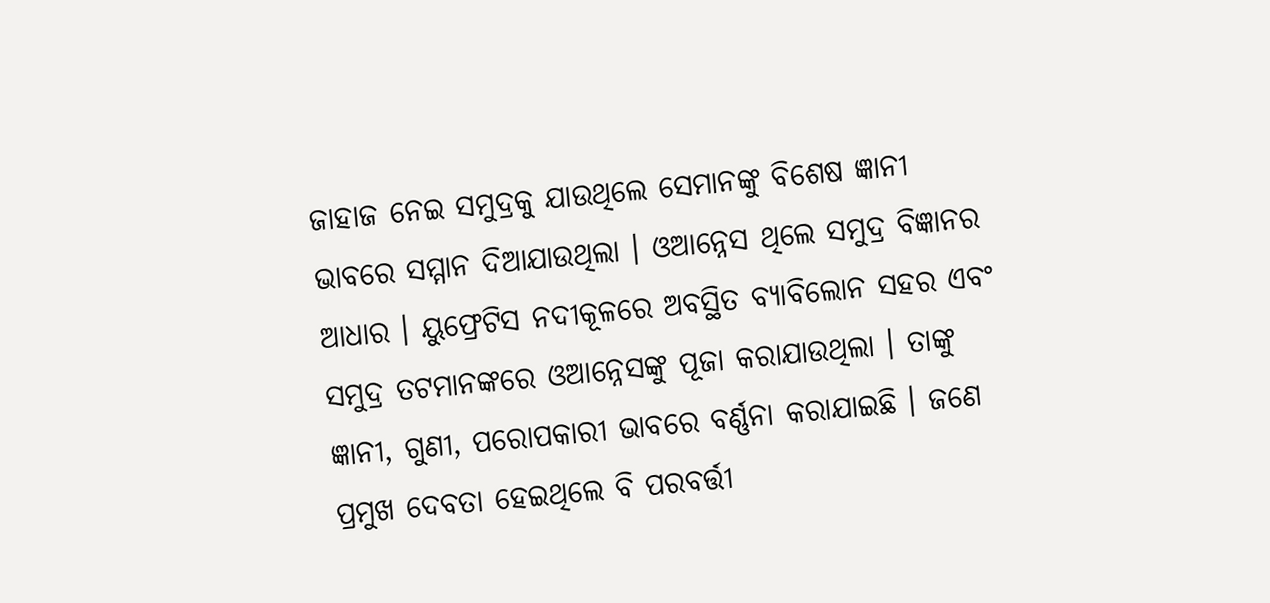ଜାହାଜ ନେଇ ସମୁଦ୍ରକୁ ଯାଉଥିଲେ ସେମାନଙ୍କୁ ବିଶେଷ ଜ୍ଞାନୀ ଭାବରେ ସମ୍ମାନ ଦିଆଯାଉଥିଲା । ଓଆନ୍ନେସ ଥିଲେ ସମୁଦ୍ର ବିଜ୍ଞାନର ଆଧାର । ୟୁଫ୍ରେଟିସ ନଦୀକୂଳରେ ଅବସ୍ଥିତ ବ୍ୟାବିଲୋନ ସହର ଏବଂ ସମୁଦ୍ର ତଟମାନଙ୍କରେ ଓଆନ୍ନେସଙ୍କୁ ପୂଜା କରାଯାଉଥିଲା । ତାଙ୍କୁ ଜ୍ଞାନୀ, ଗୁଣୀ, ପରୋପକାରୀ ଭାବରେ ବର୍ଣ୍ଣନା କରାଯାଇଛି । ଜଣେ ପ୍ରମୁଖ ଦେବତା ହେଇଥିଲେ ବି ପରବର୍ତ୍ତୀ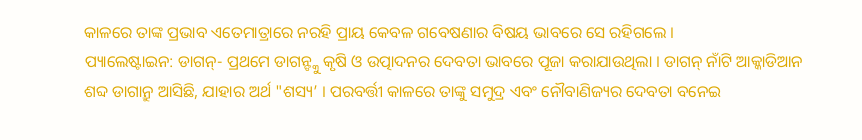କାଳରେ ତାଙ୍କ ପ୍ରଭାବ ଏତେମାତ୍ରାରେ ନରହି ପ୍ରାୟ କେବଳ ଗବେଷଣାର ବିଷୟ ଭାବରେ ସେ ରହିଗଲେ ।
ପ୍ୟାଲେଷ୍ଟାଇନ: ଡାଗନ୍- ପ୍ରଥମେ ଡାଗନ୍ଙ୍କୁ କୃଷି ଓ ଉତ୍ପାଦନର ଦେବତା ଭାବରେ ପୂଜା କରାଯାଉଥିଲା । ଡାଗନ୍ ନାଁଟି ଆକ୍କାଡିଆନ ଶବ୍ଦ ଡାଗାନ୍ରୁ ଆସିଛି, ଯାହାର ଅର୍ଥ "ଶସ୍ୟ’ । ପରବର୍ତ୍ତୀ କାଳରେ ତାଙ୍କୁ ସମୁଦ୍ର ଏବଂ ନୌବାଣିଜ୍ୟର ଦେବତା ବନେଇ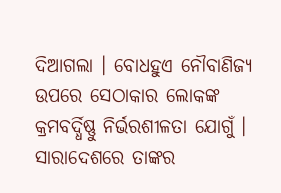ଦିଆଗଲା । ବୋଧହୁଏ ନୌବାଣିଜ୍ୟ ଉପରେ ସେଠାକାର ଲୋକଙ୍କ କ୍ରମବର୍ଦ୍ଧିଷ୍ଣୁ ନିର୍ଭରଶୀଳତା ଯୋଗୁଁ । ସାରାଦେଶରେ ତାଙ୍କର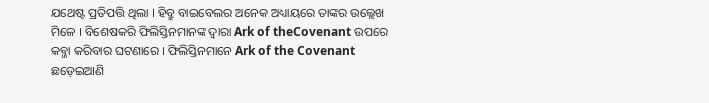ଯଥେଷ୍ଟ ପ୍ରତିପତ୍ତି ଥିଲା । ହିବ୍ରୁ ବାଇବେଲର ଅନେକ ଅଧ୍ୟାୟରେ ତାଙ୍କର ଉଲ୍ଲେଖ ମିଳେ । ବିଶେଷକରି ଫିଲିସ୍ତିନମାନଙ୍କ ଦ୍ୱାରା Ark of theCovenant ଉପରେ କବ୍ଜା କରିବାର ଘଟଣାରେ । ଫିଲିସ୍ତିନମାନେ Ark of the Covenant ଛଡ଼େଇଆଣି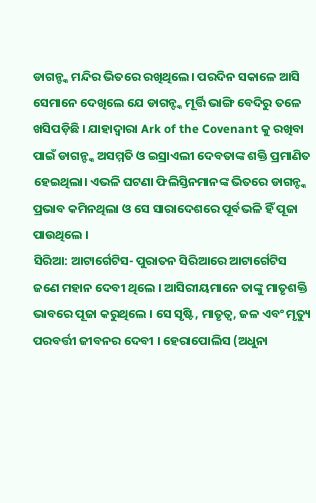ଡାଗନ୍ଙ୍କ ମନ୍ଦିର ଭିତରେ ରଖିଥିଲେ। ପରଦିନ ସକାଳେ ଆସି ସେମାନେ ଦେଖିଲେ ଯେ ଡାଗନ୍ଙ୍କ ମୂର୍ତ୍ତି ଭାଙ୍ଗି ବେଦିରୁ ତଳେ ଖସିପଡ଼ିଛି । ଯାହାଦ୍ୱାରା Ark of the Covenant କୁ ରଖିବା ପାଇଁ ଡାଗନ୍ଙ୍କ ଅସମ୍ମତି ଓ ଇସ୍ରାଏଲୀ ଦେବତାଙ୍କ ଶକ୍ତି ପ୍ରମାଣିତ ହେଇଥିଲା। ଏଭଳି ଘଟଣା ଫିଲିସ୍ତିନମାନଙ୍କ ଭିତରେ ଡାଗନ୍ଙ୍କ ପ୍ରଭାବ କମିନଥିଲା ଓ ସେ ସାରାଦେଶରେ ପୂର୍ବଭଳି ହିଁ ପୂଜା ପାଉଥିଲେ ।
ସିରିଆ: ଆଟାର୍ଗେଟିସ- ପୁରାତନ ସିରିଆରେ ଆଟାର୍ଗେଟିସ ଜଣେ ମହାନ ଦେବୀ ଥିଲେ । ଆସିରୀୟମାନେ ତାଙ୍କୁ ମାତୃଶକ୍ତି ଭାବରେ ପୂଜା କରୁଥିଲେ । ସେ ସୃଷ୍ଟି, ମାତୃତ୍ୱ, ଜଳ ଏବଂ ମୃତ୍ୟୁ ପରବର୍ତ୍ତୀ ଜୀବନର ଦେବୀ । ହେରାପୋଲିସ (ଅଧୁନା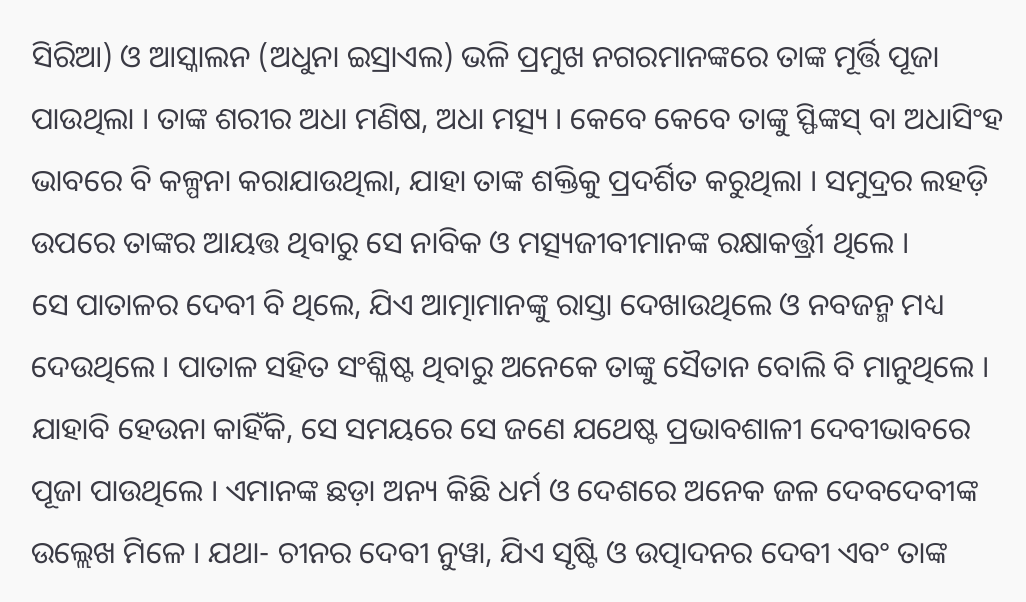ସିରିଆ) ଓ ଆସ୍କାଲନ (ଅଧୁନା ଇସ୍ରାଏଲ) ଭଳି ପ୍ରମୁଖ ନଗରମାନଙ୍କରେ ତାଙ୍କ ମୂର୍ତ୍ତି ପୂଜା ପାଉଥିଲା । ତାଙ୍କ ଶରୀର ଅଧା ମଣିଷ, ଅଧା ମତ୍ସ୍ୟ । କେବେ କେବେ ତାଙ୍କୁ ସ୍ଫିଙ୍କସ୍ ବା ଅଧାସିଂହ ଭାବରେ ବି କଳ୍ପନା କରାଯାଉଥିଲା, ଯାହା ତାଙ୍କ ଶକ୍ତିକୁ ପ୍ରଦର୍ଶିତ କରୁଥିଲା । ସମୁଦ୍ରର ଲହଡ଼ି ଉପରେ ତାଙ୍କର ଆୟତ୍ତ ଥିବାରୁ ସେ ନାବିକ ଓ ମତ୍ସ୍ୟଜୀବୀମାନଙ୍କ ରକ୍ଷାକର୍ତ୍ତ୍ରୀ ଥିଲେ ।
ସେ ପାତାଳର ଦେବୀ ବି ଥିଲେ, ଯିଏ ଆତ୍ମାମାନଙ୍କୁ ରାସ୍ତା ଦେଖାଉଥିଲେ ଓ ନବଜନ୍ମ ମଧ୍ୟ ଦେଉଥିଲେ । ପାତାଳ ସହିତ ସଂଶ୍ଳିଷ୍ଟ ଥିବାରୁ ଅନେକେ ତାଙ୍କୁ ସୈତାନ ବୋଲି ବି ମାନୁଥିଲେ । ଯାହାବି ହେଉନା କାହିଁକି, ସେ ସମୟରେ ସେ ଜଣେ ଯଥେଷ୍ଟ ପ୍ରଭାବଶାଳୀ ଦେବୀଭାବରେ ପୂଜା ପାଉଥିଲେ । ଏମାନଙ୍କ ଛଡ଼ା ଅନ୍ୟ କିଛି ଧର୍ମ ଓ ଦେଶରେ ଅନେକ ଜଳ ଦେବଦେବୀଙ୍କ ଉଲ୍ଲେଖ ମିଳେ । ଯଥା- ଚୀନର ଦେବୀ ନୁୱା, ଯିଏ ସୃଷ୍ଟି ଓ ଉତ୍ପାଦନର ଦେବୀ ଏବଂ ତାଙ୍କ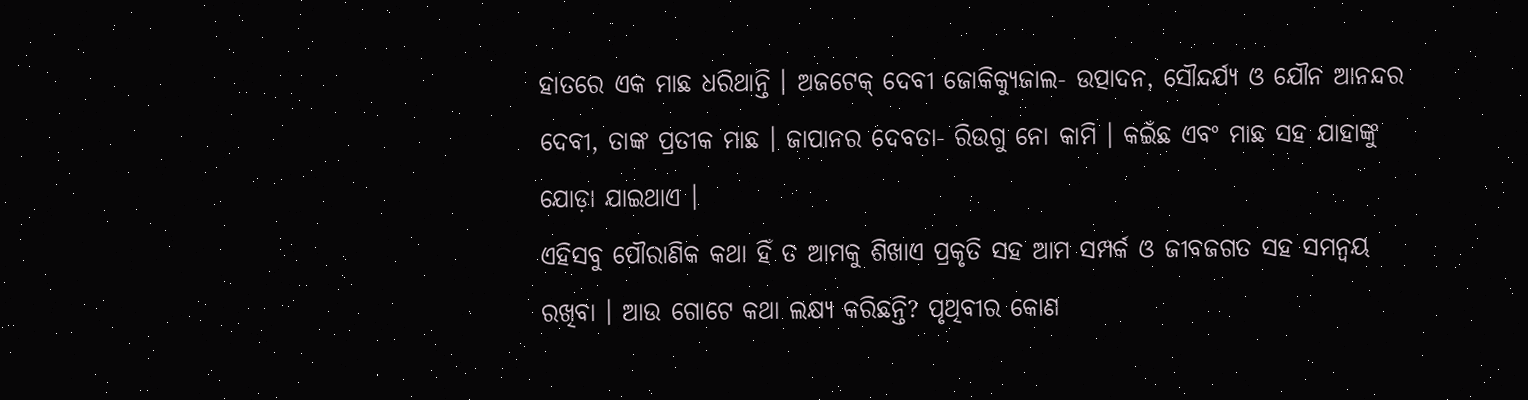ହାତରେ ଏକ ମାଛ ଧରିଥାନ୍ତି । ଅଜଟେକ୍ ଦେବୀ ଜୋକିକ୍ୟୁଜାଲ- ଉତ୍ପାଦନ, ସୌନ୍ଦର୍ଯ୍ୟ ଓ ଯୌନ ଆନନ୍ଦର ଦେବୀ, ତାଙ୍କ ପ୍ରତୀକ ମାଛ । ଜାପାନର ଦେବତା- ରିଉଗୁ ନୋ କାମି । କଇଁଛ ଏବଂ ମାଛ ସହ ଯାହାଙ୍କୁ ଯୋଡ଼ା ଯାଇଥାଏ ।
ଏହିସବୁ ପୌରାଣିକ କଥା ହିଁ ତ ଆମକୁ ଶିଖାଏ ପ୍ରକୃତି ସହ ଆମ ସମ୍ପର୍କ ଓ ଜୀବଜଗତ ସହ ସମନ୍ୱୟ ରଖିବା । ଆଉ ଗୋଟେ କଥା ଲକ୍ଷ୍ୟ କରିଛନ୍ତି? ପୃଥିବୀର କୋଣ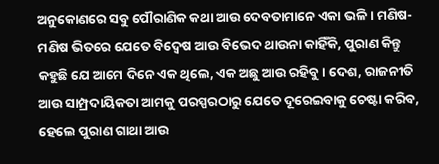ଅନୁକୋଣରେ ସବୁ ପୌରାଣିକ କଥା ଆଉ ଦେବତାମାନେ ଏକା ଭଳି । ମଣିଷ-ମଣିଷ ଭିତରେ ଯେତେ ବିଦ୍ୱେଷ ଆଉ ବିଭେଦ ଥାଉନା କାହିଁକି, ପୁରାଣ କିନ୍ତୁ କହୁଛି ଯେ ଆମେ ଦିନେ ଏକ ଥିଲେ, ଏକ ଅଛୁ ଆଉ ରହିବୁ । ଦେଶ, ରାଜନୀତି ଆଉ ସାମ୍ପ୍ରଦାୟିକତା ଆମକୁ ପରସ୍ପରଠାରୁ ଯେତେ ଦୂରେଇବାକୁ ଚେଷ୍ଟା କରିବ, ହେଲେ ପୁରାଣ ଗାଥା ଆଉ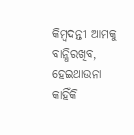କିମ୍ବଦନ୍ତୀ ଆମକୁ ବାନ୍ଧିରଖିବ, ହେଇଥାଉନା କାହିଁକି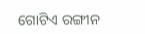ଗୋଟିଏ ରଙ୍ଗୀନ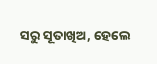ସରୁ ସୂତାଖିଅ, ହେଲେ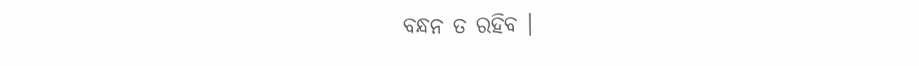ବନ୍ଧନ ତ ରହିବ ।